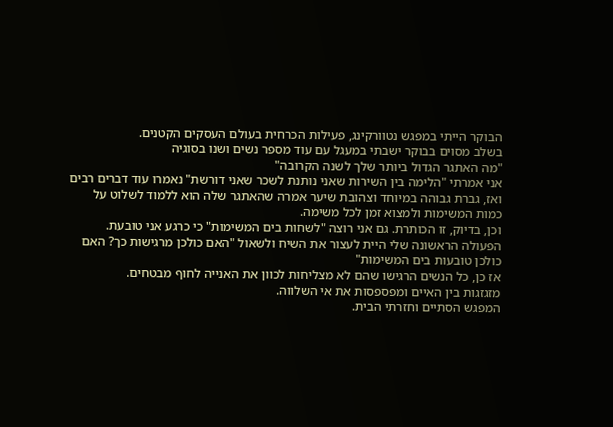הבוקר הייתי במפגש נטוורקינג, פעילות הכרחית בעולם העסקים הקטנים.
בשלב מסוים בבוקר ישבתי במעגל עם עוד מספר נשים ושנו בסוגיה
"מה האתגר הגדול ביותר שלך לשנה הקרובה"
אני אמרתי "הלימה בין השירות שאני נותנת לשכר שאני דורשת" נאמרו עוד דברים רבים
ואז, גברת גבוהה במיוחד וצהובת שיער אמרה שהאתגר שלה הוא ללמוד לשלוט על כמות המשימות ולמצוא זמן לכל משימה.
וכן, בדיוק, זו הכותרת. גם אני רוצה "לשחות בים המשימות" כי כרגע אני טובעת.
הפעולה הראשונה שלי היית לעצור את השיח ולשאול "האם כולכן מרגישות כך? האם כולכן טובעות בים המשימות"
אז כן, כל הנשים הרגישו שהם לא מצליחות לכוון את האנייה לחוף מבטחים.
מזגזגות בין האיים ומפספסות את אי השלווה.
המפגש הסתיים וחזרתי הבית.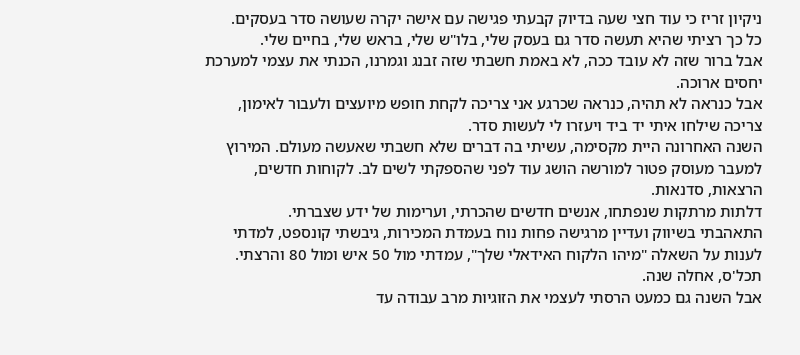ניקיון זריז כי עוד חצי שעה בדיוק קבעתי פגישה עם אישה יקרה שעושה סדר בעסקים.
כל כך רציתי שהיא תעשה סדר גם בעסק שלי, בלו"ש שלי, בראש שלי, בחיים שלי.
אבל ברור שזה לא עובד ככה, לא באמת חשבתי שזה זבנג וגמרנו, הכנתי את עצמי למערכת יחסים ארוכה.
אבל כנראה לא תהיה, כנראה שכרגע אני צריכה לקחת חופש מיועצים ולעבור לאימון, צריכה שילחו איתי יד ביד ויעזרו לי לעשות סדר.
השנה האחרונה היית מקסימה, עשיתי בה דברים שלא חשבתי שאעשה מעולם. המירוץ למעבר מעוסק פטור למורשה הושג עוד לפני שהספקתי לשים לב. לקוחות חדשים, הרצאות, סדנאות.
דלתות מרתקות שנפתחו, אנשים חדשים שהכרתי, וערימות של ידע שצברתי.
התאהבתי בשיווק ועדיין מרגישה פחות נוח בעמדת המכירות, גיבשתי קונספט, למדתי לענות על השאלה "מיהו הלקוח האידאלי שלך", עמדתי מול 50 איש ומול 80 והרצתי. תכל'ס, אחלה שנה.
אבל השנה גם כמעט הרסתי לעצמי את הזוגיות מרב עבודה עד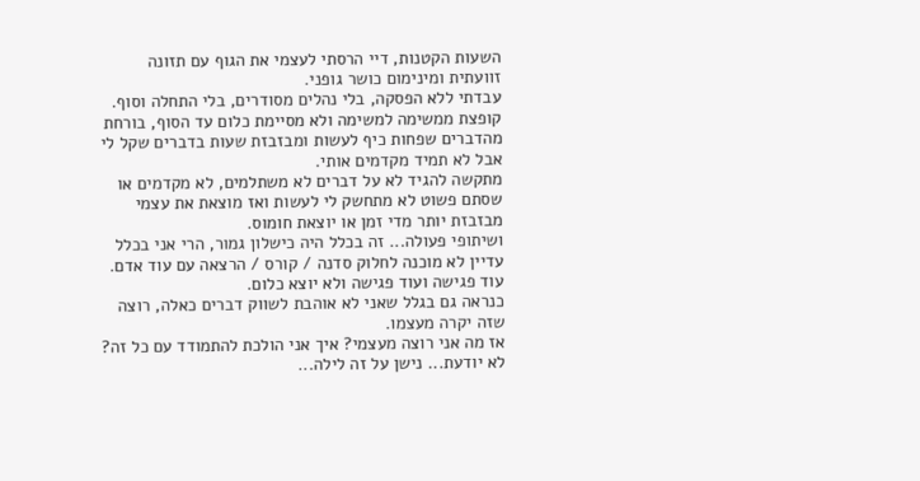השעות הקטנות, דיי הרסתי לעצמי את הגוף עם תזונה זוועתית ומינימום כושר גופני.
עבדתי ללא הפסקה, בלי נהלים מסודרים, בלי התחלה וסוף.
קופצת ממשימה למשימה ולא מסיימת כלום עד הסוף, בורחת מהדברים שפחות כיף לעשות ומבזבזת שעות בדברים שקל לי אבל לא תמיד מקדמים אותי.
מתקשה להגיד לא על דברים לא משתלמים, לא מקדמים או שסתם פשוט לא מתחשק לי לעשות ואז מוצאת את עצמי מבזבזת יותר מדי זמן או יוצאת חומוס.
ושיתופי פעולה... זה בכלל היה כישלון גמור, הרי אני בכלל עדיין לא מוכנה לחלוק סדנה / קורס / הרצאה עם עוד אדם. עוד פגישה ועוד פגישה ולא יוצא כלום.
כנראה גם בגלל שאני לא אוהבת לשווק דברים כאלה, רוצה שזה יקרה מעצמו.
אז מה אני רוצה מעצמי? איך אני הולכת להתמודד עם כל זה?
לא יודעת... נישן על זה לילה...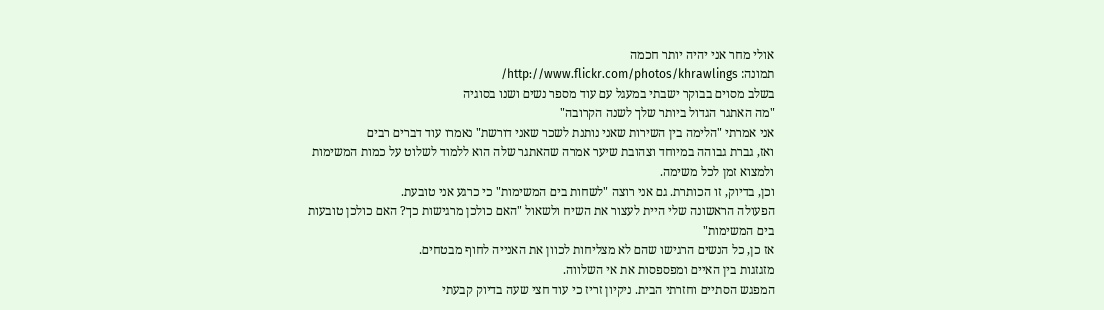אולי מחר אני יהיה יותר חכמה
תמונה: http://www.flickr.com/photos/khrawlings/
בשלב מסוים בבוקר ישבתי במעגל עם עוד מספר נשים ושנו בסוגיה
"מה האתגר הגדול ביותר שלך לשנה הקרובה"
אני אמרתי "הלימה בין השירות שאני נותנת לשכר שאני דורשת" נאמרו עוד דברים רבים
ואז, גברת גבוהה במיוחד וצהובת שיער אמרה שהאתגר שלה הוא ללמוד לשלוט על כמות המשימות ולמצוא זמן לכל משימה.
וכן, בדיוק, זו הכותרת. גם אני רוצה "לשחות בים המשימות" כי כרגע אני טובעת.
הפעולה הראשונה שלי היית לעצור את השיח ולשאול "האם כולכן מרגישות כך? האם כולכן טובעות בים המשימות"
אז כן, כל הנשים הרגישו שהם לא מצליחות לכוון את האנייה לחוף מבטחים.
מזגזגות בין האיים ומפספסות את אי השלווה.
המפגש הסתיים וחזרתי הבית. ניקיון זריז כי עוד חצי שעה בדיוק קבעתי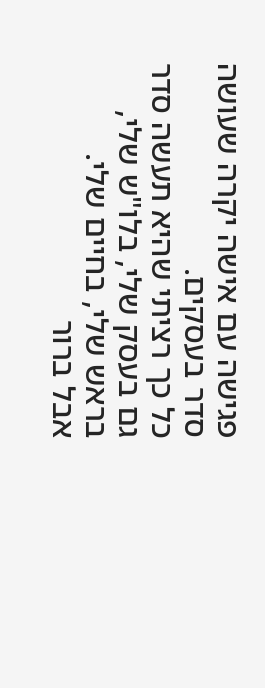פגישה עם אישה יקרה שעושה סדר בעסקים.
כל כך רציתי שהיא תעשה סדר גם בעסק שלי, בלו"ש שלי, בראש שלי, בחיים שלי.
אבל ברור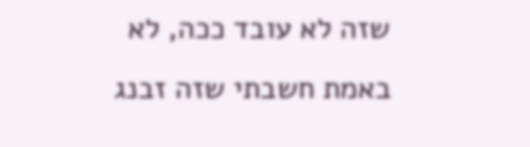שזה לא עובד ככה, לא באמת חשבתי שזה זבנג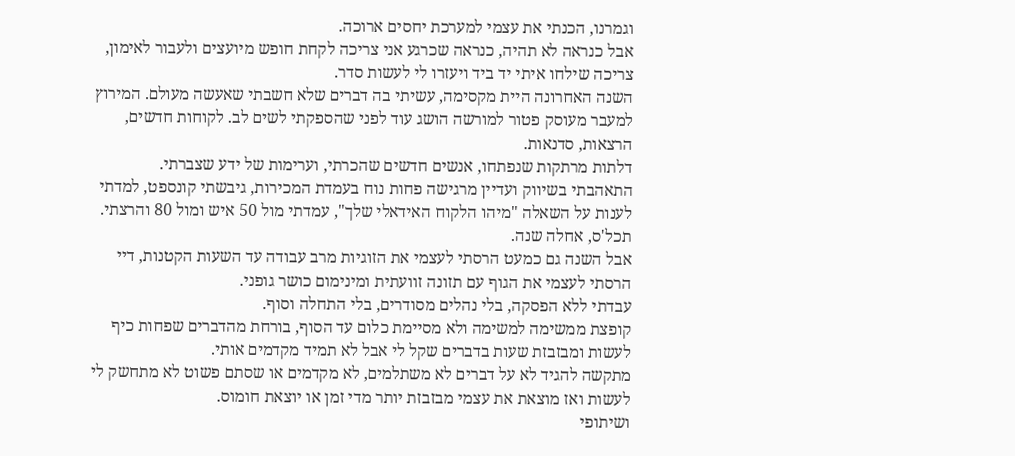וגמרנו, הכנתי את עצמי למערכת יחסים ארוכה.
אבל כנראה לא תהיה, כנראה שכרגע אני צריכה לקחת חופש מיועצים ולעבור לאימון, צריכה שילחו איתי יד ביד ויעזרו לי לעשות סדר.
השנה האחרונה היית מקסימה, עשיתי בה דברים שלא חשבתי שאעשה מעולם. המירוץ למעבר מעוסק פטור למורשה הושג עוד לפני שהספקתי לשים לב. לקוחות חדשים, הרצאות, סדנאות.
דלתות מרתקות שנפתחו, אנשים חדשים שהכרתי, וערימות של ידע שצברתי.
התאהבתי בשיווק ועדיין מרגישה פחות נוח בעמדת המכירות, גיבשתי קונספט, למדתי לענות על השאלה "מיהו הלקוח האידאלי שלך", עמדתי מול 50 איש ומול 80 והרצתי. תכל'ס, אחלה שנה.
אבל השנה גם כמעט הרסתי לעצמי את הזוגיות מרב עבודה עד השעות הקטנות, דיי הרסתי לעצמי את הגוף עם תזונה זוועתית ומינימום כושר גופני.
עבדתי ללא הפסקה, בלי נהלים מסודרים, בלי התחלה וסוף.
קופצת ממשימה למשימה ולא מסיימת כלום עד הסוף, בורחת מהדברים שפחות כיף לעשות ומבזבזת שעות בדברים שקל לי אבל לא תמיד מקדמים אותי.
מתקשה להגיד לא על דברים לא משתלמים, לא מקדמים או שסתם פשוט לא מתחשק לי לעשות ואז מוצאת את עצמי מבזבזת יותר מדי זמן או יוצאת חומוס.
ושיתופי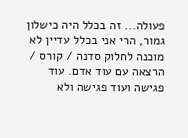פעולה... זה בכלל היה כישלון גמור, הרי אני בכלל עדיין לא מוכנה לחלוק סדנה / קורס / הרצאה עם עוד אדם. עוד פגישה ועוד פגישה ולא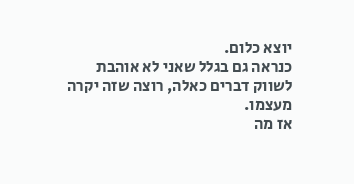יוצא כלום.
כנראה גם בגלל שאני לא אוהבת לשווק דברים כאלה, רוצה שזה יקרה מעצמו.
אז מה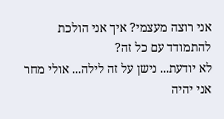אני רוצה מעצמי? איך אני הולכת להתמודד עם כל זה?
לא יודעת... נישן על זה לילה... אולי מחר אני יהיה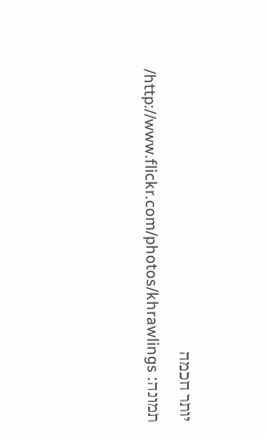יותר חכמה
תמונה: http://www.flickr.com/photos/khrawlings/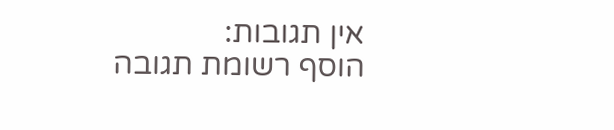אין תגובות:
הוסף רשומת תגובה